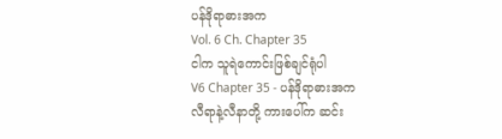ပန်ဒိုရာဓားအက
Vol. 6 Ch. Chapter 35
ငါက သူရဲကောင်းဖြစ်ချင်ရုံပါ
V6 Chapter 35 - ပန်ဒိုရာဓားအက
လီရာနဲ့လီနာတို့ ကားပေါ်က ဆင်း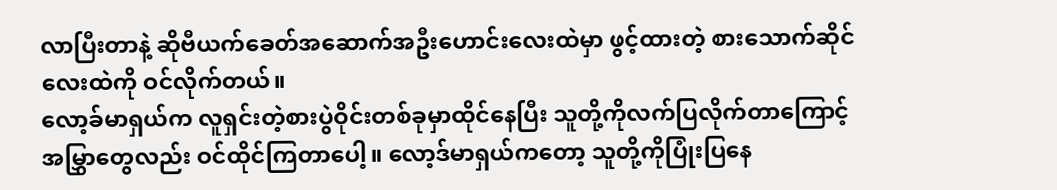လာပြီးတာနဲ့ ဆိုဗီယက်ခေတ်အဆောက်အဦးဟောင်းလေးထဲမှာ ဖွင့်ထားတဲ့ စားသောက်ဆိုင်လေးထဲကို ဝင်လိုက်တယ်။
လော့ခ်မာရှယ်က လူရှင်းတဲ့စားပွဲဝိုင်းတစ်ခုမှာထိုင်နေပြီး သူတို့ကိုလက်ပြလိုက်တာကြောင့် အမြွှာတွေလည်း ဝင်ထိုင်ကြတာပေါ့။ လော့ဒ်မာရှယ်ကတော့ သူတို့ကိုပြုံးပြနေ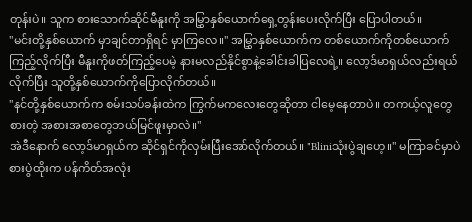တုန်းပဲ။ သူက စားသောက်ဆိုင်မီနူးကို အမြွှာနှစ်ယောက်ရှေ့တွန်းပေးလိုက်ပြီး ပြောပါတယ်။
"မင်းတို့နှစ်ယောက် မှာချင်တာရှိရင် မှာကြလေ။" အမြွှာနှစ်ယောက်က တစ်ယောက်ကိုတစ်ယောက်ကြည့်လိုက်ပြီး မီနူးကိုဖတ်ကြည့်ပေမဲ့ နားမလည်နိုင်စွာနဲ့ခေါင်းခါပြလေရဲ့။ လော့ဒ်မာရှယ်လည်းရယ်လိုက်ပြီး သူတို့နှစ်ယောက်ကိုပြောလိုက်တယ်။
"နင်တို့နှစ်ယောက်က စမ်းသပ်ခန်းထဲက ကြွက်မကလေးတွေဆိုတာ ငါမေ့နေတာပဲ။ တကယ့်လူတွေစားတဲ့ အစားအစာတွေဘယ်မြင်ဖူးမှာလဲ။"
အဲဒီနောက် လော့ဒ်မာရှယ်က ဆိုင်ရှင်ကိုလှမ်းပြီးအော်လိုက်တယ်။ "Bliniသုံးပွဲချဟေ့။" မကြာခင်မှာပဲ စားပွဲထိုးက ပန်ကိတ်အလုံး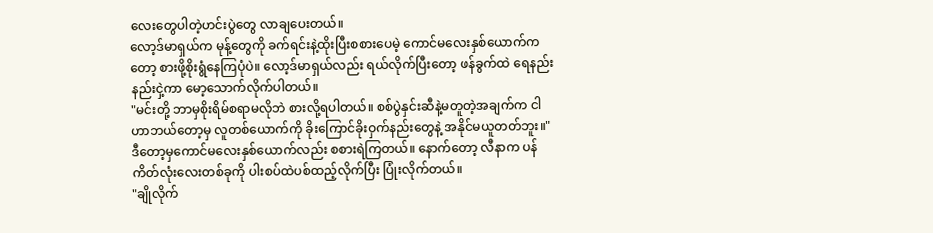လေးတွေပါတဲ့ဟင်းပွဲတွေ လာချပေးတယ်။
လော့ဒ်မာရှယ်က မုန့်တွေကို ခက်ရင်းနဲ့ထိုးပြီးစစားပေမဲ့ ကောင်မလေးနှစ်ယောက်ကတော့ စားဖို့စိုးရွံနေကြပုံပဲ။ လော့ဒ်မာရှယ်လည်း ရယ်လိုက်ပြီးတော့ ဖန်ခွက်ထဲ ရေနည်းနည်းငှဲ့ကာ မော့သောက်လိုက်ပါတယ်။
"မင်းတို့ ဘာမှစိုးရိမ်စရာမလိုဘဲ စားလို့ရပါတယ်။ စစ်ပွဲနှင်းဆီနဲ့မတူတဲ့အချက်က ငါဟာဘယ်တော့မှ လူတစ်ယောက်ကို ခိုးကြောင်ခိုးဝှက်နည်းတွေနဲ့ အနိုင်မယူတတ်ဘူး။"
ဒီတော့မှကောင်မလေးနှစ်ယောက်လည်း စစားရဲကြတယ်။ နောက်တော့ လီနာက ပန်ကိတ်လုံးလေးတစ်ခုကို ပါးစပ်ထဲပစ်ထည့်လိုက်ပြီး ပြုံးလိုက်တယ်။
"ချိုလိုက်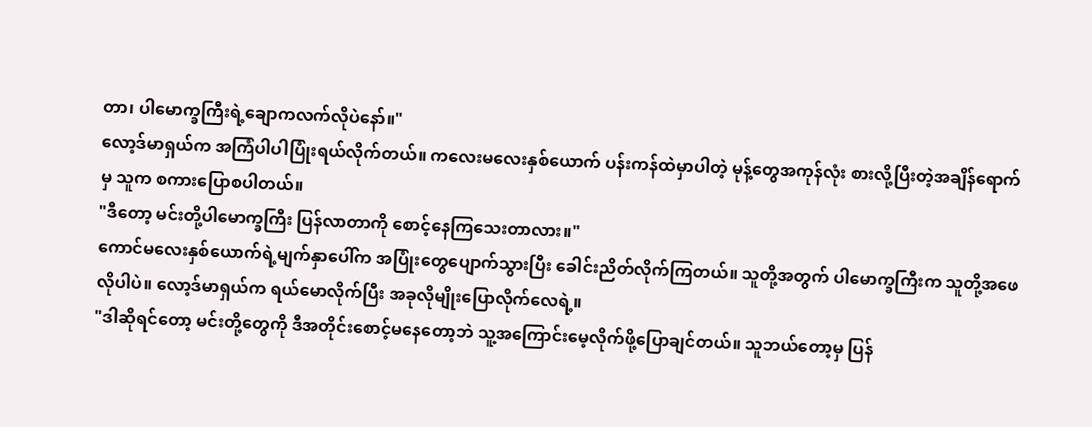တာ၊ ပါမောက္ခကြီးရဲ့ချောကလက်လိုပဲနော်။"
လော့ဒ်မာရှယ်က အကြံပါပါပြုံးရယ်လိုက်တယ်။ ကလေးမလေးနှစ်ယောက် ပန်းကန်ထဲမှာပါတဲ့ မုန့်တွေအကုန်လုံး စားလို့ပြီးတဲ့အချိန်ရောက်မှ သူက စကားပြောစပါတယ်။
"ဒီတော့ မင်းတို့ပါမောက္ခကြီး ပြန်လာတာကို စောင့်နေကြသေးတာလား။"
ကောင်မလေးနှစ်ယောက်ရဲ့မျက်နှာပေါ်က အပြုံးတွေပျောက်သွားပြီး ခေါင်းညိတ်လိုက်ကြတယ်။ သူတို့အတွက် ပါမောက္ခကြီးက သူတို့အဖေလိုပါပဲ။ လော့ဒ်မာရှယ်က ရယ်မောလိုက်ပြီး အခုလိုမျိုးပြောလိုက်လေရဲ့။
"ဒါဆိုရင်တော့ မင်းတို့တွေကို ဒီအတိုင်းစောင့်မနေတော့ဘဲ သူ့အကြောင်းမေ့လိုက်ဖို့ပြောချင်တယ်။ သူဘယ်တော့မှ ပြန်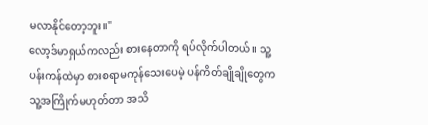မလာနိုင်တော့ဘူး။"
လော့ဒ်မာရှယ်ကလည်း စားနေတာကို ရပ်လိုက်ပါတယ်။ သူ့ပန်းကန်ထဲမှာ စားစရာမကုန်သေးပေမဲ့ ပန်ကိတ်ချိုချိုတွေက သူ့အကြိုက်မဟုတ်တာ အသိ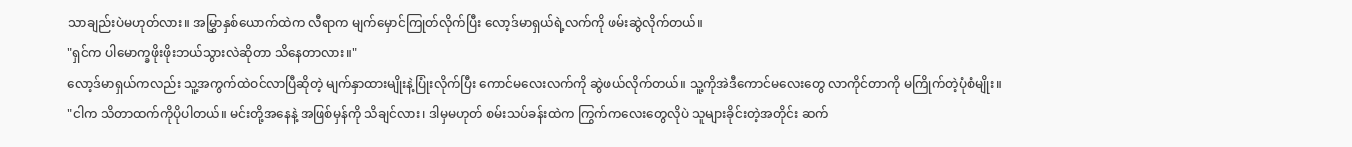သာချည်းပဲမဟုတ်လား။ အမြွှာနှစ်ယောက်ထဲက လီရာက မျက်မှောင်ကြုတ်လိုက်ပြီး လော့ဒ်မာရှယ်ရဲ့လက်ကို ဖမ်းဆွဲလိုက်တယ်။
"ရှင်က ပါမောက္ခဖိုးဖိုးဘယ်သွားလဲဆိုတာ သိနေတာလား။"
လော့ဒ်မာရှယ်ကလည်း သူ့အကွက်ထဲဝင်လာပြီဆိုတဲ့ မျက်နှာထားမျိုးနဲ့ပြုံးလိုက်ပြီး ကောင်မလေးလက်ကို ဆွဲဖယ်လိုက်တယ်။ သူ့ကိုအဲဒီကောင်မလေးတွေ လာကိုင်တာကို မကြိုက်တဲ့ပုံစံမျိုး။
"ငါက သိတာထက်ကိုပိုပါတယ်။ မင်းတို့အနေနဲ့ အဖြစ်မှန်ကို သိချင်လား၊ ဒါမှမဟုတ် စမ်းသပ်ခန်းထဲက ကြွက်ကလေးတွေလိုပဲ သူများခိုင်းတဲ့အတိုင်း ဆက်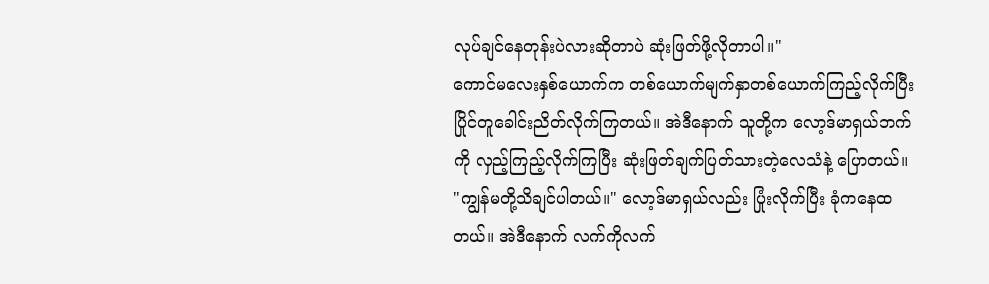လုပ်ချင်နေတုန်းပဲလားဆိုတာပဲ ဆုံးဖြတ်ဖို့လိုတာပါ။"
ကောင်မလေးနှစ်ယောက်က တစ်ယောက်မျက်နှာတစ်ယောက်ကြည့်လိုက်ပြီး ပြိုင်တူခေါင်းညိတ်လိုက်ကြတယ်။ အဲဒီနောက် သူတို့က လော့ဒ်မာရှယ်ဘက်ကို လှည့်ကြည့်လိုက်ကြပြီး ဆုံးဖြတ်ချက်ပြတ်သားတဲ့လေသံနဲ့ ပြောတယ်။
"ကျွန်မတို့သိချင်ပါတယ်။" လော့ဒ်မာရှယ်လည်း ပြုံးလိုက်ပြီး ခုံကနေထတယ်။ အဲဒီနောက် လက်ကိုလက်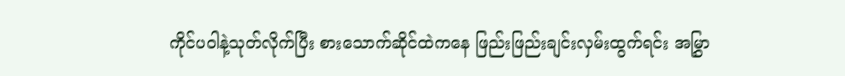ကိုင်ပဝါနဲ့သုတ်လိုက်ပြီး စားသောက်ဆိုင်ထဲကနေ ဖြည်းဖြည်းချင်းလှမ်းထွက်ရင်း အမြွှာ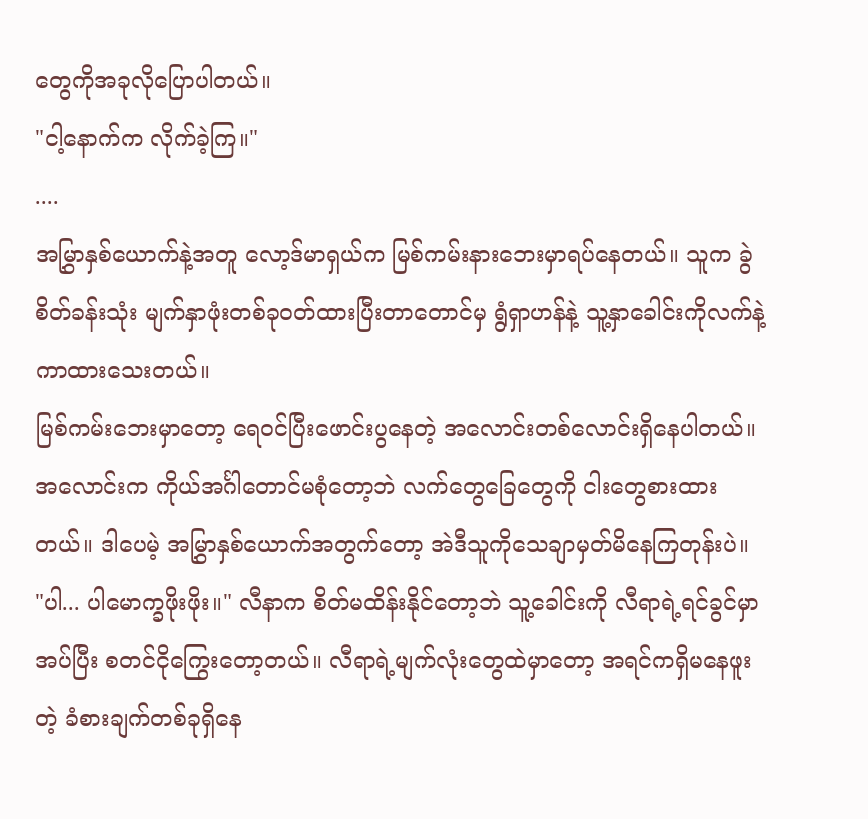တွေကိုအခုလိုပြောပါတယ်။
"ငါ့နောက်က လိုက်ခဲ့ကြ။"
....
အမြွှာနှစ်ယောက်နဲ့အတူ လော့ဒ်မာရှယ်က မြစ်ကမ်းနားဘေးမှာရပ်နေတယ်။ သူက ခွဲစိတ်ခန်းသုံး မျက်နှာဖုံးတစ်ခုဝတ်ထားပြီးတာတောင်မှ ရွံရှာဟန်နဲ့ သူ့နှာခေါင်းကိုလက်နဲ့ကာထားသေးတယ်။
မြစ်ကမ်းဘေးမှာတော့ ရေဝင်ပြီးဖောင်းပွနေတဲ့ အလောင်းတစ်လောင်းရှိနေပါတယ်။ အလောင်းက ကိုယ်အင်္ဂါတောင်မစုံတော့ဘဲ လက်တွေခြေတွေကို ငါးတွေစားထားတယ်။ ဒါပေမဲ့ အမြွှာနှစ်ယောက်အတွက်တော့ အဲဒီသူကိုသေချာမှတ်မိနေကြတုန်းပဲ။
"ပါ... ပါမောက္ခဖိုးဖိုး။" လီနာက စိတ်မထိန်းနိုင်တော့ဘဲ သူ့ခေါင်းကို လီရာရဲ့ရင်ခွင်မှာအပ်ပြီး စတင်ငိုကြွေးတော့တယ်။ လီရာရဲ့မျက်လုံးတွေထဲမှာတော့ အရင်ကရှိမနေဖူးတဲ့ ခံစားချက်တစ်ခုရှိနေ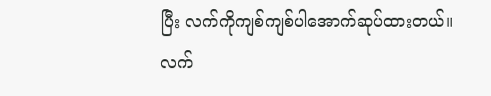ပြီး လက်ကိုကျစ်ကျစ်ပါအောက်ဆုပ်ထားတယ်။ လက်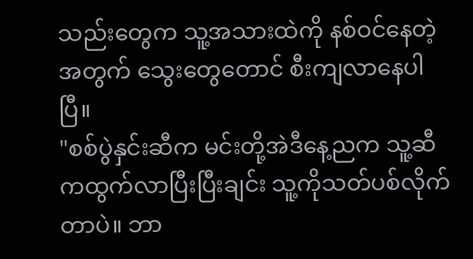သည်းတွေက သူ့အသားထဲကို နစ်ဝင်နေတဲ့အတွက် သွေးတွေတောင် စီးကျလာနေပါပြီ။
"စစ်ပွဲနှင်းဆီက မင်းတို့အဲဒီနေ့ညက သူ့ဆီကထွက်လာပြီးပြီးချင်း သူ့ကိုသတ်ပစ်လိုက်တာပဲ။ ဘာ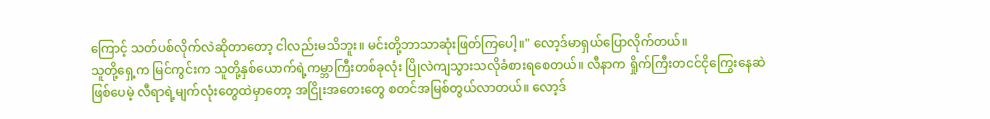ကြောင့် သတ်ပစ်လိုက်လဲဆိုတာတော့ ငါလည်းမသိဘူး။ မင်းတို့ဘာသာဆုံးဖြတ်ကြပေါ့။" လော့ဒ်မာရှယ်ပြောလိုက်တယ်။
သူတို့ရှေ့က မြင်ကွင်းက သူတို့နှစ်ယောက်ရဲ့ကမ္ဘာကြီးတစ်ခုလုံး ပြိုလဲကျသွားသလိုခံစားရစေတယ်။ လီနာက ရှိုက်ကြီးတငင်ငိုကြွေးနေဆဲဖြစ်ပေမဲ့ လီရာရဲ့မျက်လုံးတွေထဲမှာတော့ အငြိုးအတေးတွေ စတင်အမြစ်တွယ်လာတယ်။ လော့ဒ်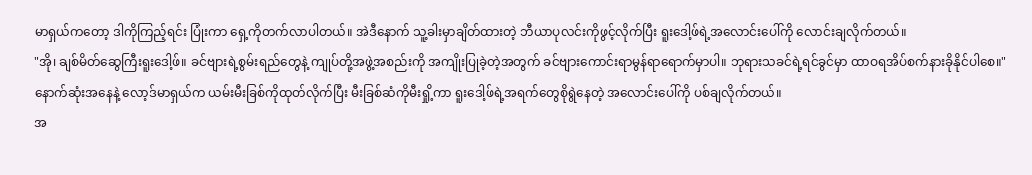မာရှယ်ကတော့ ဒါကိုကြည့်ရင်း ပြုံးကာ ရှေ့ကိုတက်လာပါတယ်။ အဲဒီနောက် သူ့ခါးမှာချိတ်ထားတဲ့ ဘီယာပုလင်းကိုဖွင့်လိုက်ပြီး ရူးဒေါ့ဖ်ရဲ့အလောင်းပေါ်ကို လောင်းချလိုက်တယ်။
"အို၊ ချစ်မိတ်ဆွေကြီးရူးဒေါ့ဖ်။ ခင်ဗျားရဲ့စွမ်းရည်တွေနဲ့ ကျုပ်တို့အဖွဲ့အစည်းကို အကျိုးပြုခဲ့တဲ့အတွက် ခင်ဗျားကောင်းရာမွန်ရာရောက်မှာပါ။ ဘုရားသခင်ရဲ့ရင်ခွင်မှာ ထာဝရအိပ်စက်နားခိုနိုင်ပါစေ။" နောက်ဆုံးအနေနဲ့ လော့ဒ်မာရှယ်က ယမ်းမီးခြစ်ကိုထုတ်လိုက်ပြီး မီးခြစ်ဆံကိုမီးရှို့ကာ ရူးဒေါ့ဖ်ရဲ့အရက်တွေစိုရွဲနေတဲ့ အလောင်းပေါ်ကို ပစ်ချလိုက်တယ်။
အ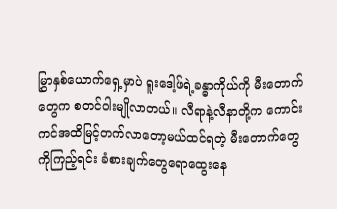မြွှာနှစ်ယောက်ရှေ့မှာပဲ ရူးဒေါ့ဖ်ရဲ့ခန္ဓာကိုယ်ကို မီးတောက်တွေက စတင်ဝါးမျိုလာတယ်။ လီရာနဲ့လီနာတို့က ကောင်းကင်အထိမြင့်တက်လာတော့မယ်ထင်ရတဲ့ မီးတောက်တွေကိုကြည့်ရင်း ခံစားချက်တွေရောထွေးနေ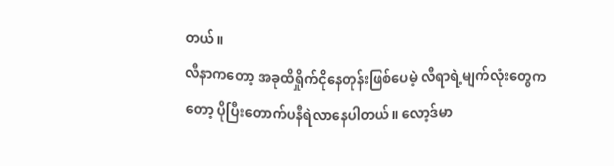တယ်။
လီနာကတော့ အခုထိရှိုက်ငိုနေတုန်းဖြစ်ပေမဲ့ လီရာရဲ့မျက်လုံးတွေကတော့ ပိုပြီးတောက်ပနီရဲလာနေပါတယ်။ လော့ဒ်မာ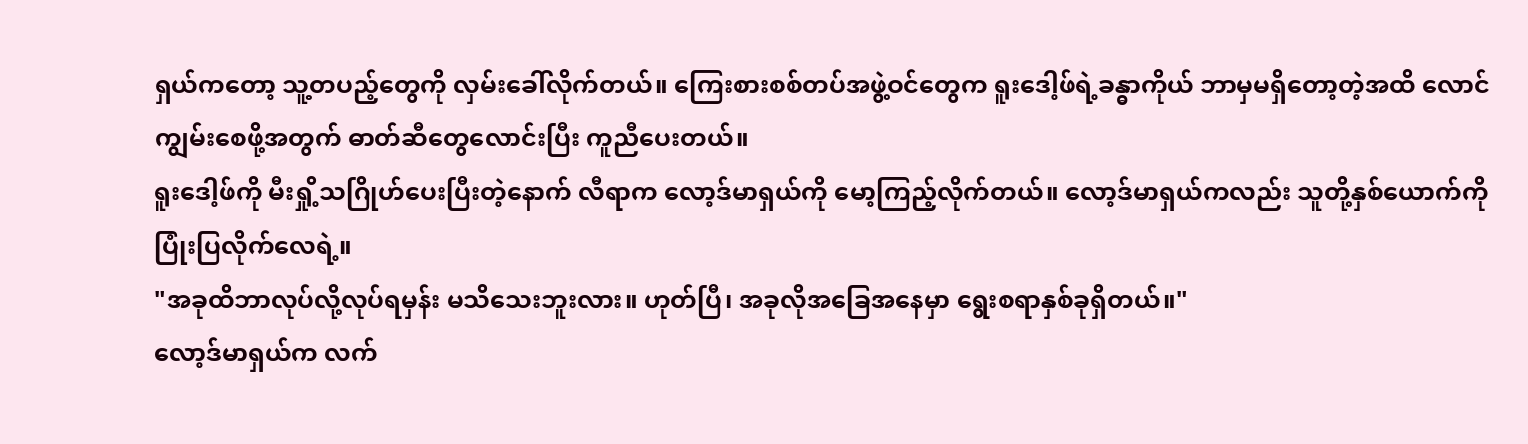ရှယ်ကတော့ သူ့တပည့်တွေကို လှမ်းခေါ်လိုက်တယ်။ ကြေးစားစစ်တပ်အဖွဲ့ဝင်တွေက ရူးဒေါ့ဖ်ရဲ့ခန္ဓာကိုယ် ဘာမှမရှိတော့တဲ့အထိ လောင်ကျွမ်းစေဖို့အတွက် ဓာတ်ဆီတွေလောင်းပြီး ကူညီပေးတယ်။
ရူးဒေါ့ဖ်ကို မီးရှို့သဂြိုဟ်ပေးပြီးတဲ့နောက် လီရာက လော့ဒ်မာရှယ်ကို မော့ကြည့်လိုက်တယ်။ လော့ဒ်မာရှယ်ကလည်း သူတို့နှစ်ယောက်ကိုပြုံးပြလိုက်လေရဲ့။
"အခုထိဘာလုပ်လို့လုပ်ရမှန်း မသိသေးဘူးလား။ ဟုတ်ပြီ၊ အခုလိုအခြေအနေမှာ ရွေးစရာနှစ်ခုရှိတယ်။"
လော့ဒ်မာရှယ်က လက်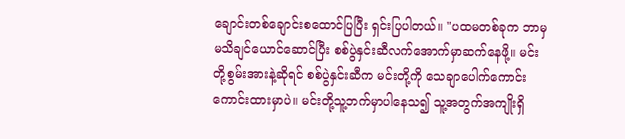ချောင်းတစ်ချောင်းစထောင်ပြပြီး ရှင်းပြပါတယ်။ "ပထမတစ်ခုက ဘာမှမသိချင်ယောင်ဆောင်ပြီး စစ်ပွဲနှင်းဆီလက်အောက်မှာဆက်နေဖို့။ မင်းတို့စွမ်းအားနဲ့ဆိုရင် စစ်ပွဲနှင်းဆီက မင်းတို့ကို သေချာပေါက်ကောင်းကောင်းထားမှာပဲ။ မင်းတို့သူ့ဘက်မှာပါနေသ၍ သူ့အတွက်အကျိုးရှိ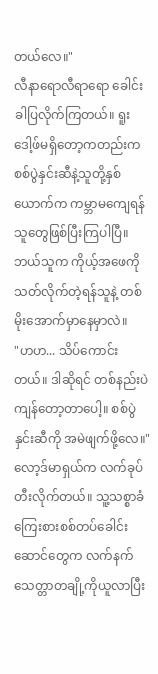တယ်လေ။"
လီနာရောလီရာရော ခေါင်းခါပြလိုက်ကြတယ်။ ရူးဒေါ့ဖ်မရှိတော့ကတည်းက စစ်ပွဲနှင်းဆီနဲ့သူတို့နှစ်ယောက်က ကမ္ဘာမကျေရန်သူတွေဖြစ်ပြီးကြပါပြီ။ ဘယ်သူက ကိုယ့်အဖေကိုသတ်လိုက်တဲ့ရန်သူနဲ့ တစ်မိုးအောက်မှာနေမှာလဲ။
"ဟဟ... သိပ်ကောင်းတယ်။ ဒါဆိုရင် တစ်နည်းပဲကျန်တော့တာပေါ့။ စစ်ပွဲနှင်းဆီကို အမဲဖျက်ဖို့လေ။"
လော့ဒ်မာရှယ်က လက်ခုပ်တီးလိုက်တယ်။ သူ့သစ္စာခံကြေးစားစစ်တပ်ခေါင်းဆောင်တွေက လက်နက်သေတ္တာတချို့ကိုယူလာပြီး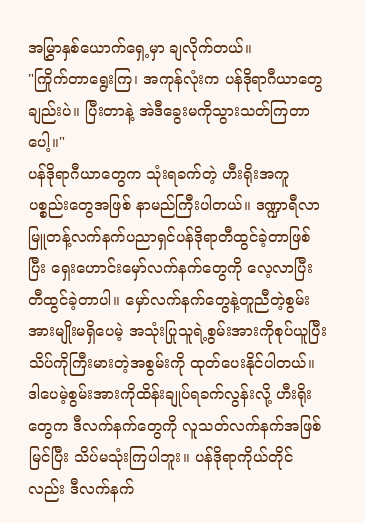အမြွှာနှစ်ယောက်ရှေ့မှာ ချလိုက်တယ်။
"ကြိုက်တာရွေးကြ၊ အကုန်လုံးက ပန်ဒိုရာဂီယာတွေချည်းပဲ။ ပြီးတာနဲ့ အဲဒီခွေးမကိုသွားသတ်ကြတာပေါ့။"
ပန်ဒိုရာဂီယာတွေက သုံးရခက်တဲ့ ဟီးရိုးအကူပစ္စည်းတွေအဖြစ် နာမည်ကြီးပါတယ်။ ဒဏ္ဍာရီလာမြူတန့်လက်နက်ပညာရှင်ပန်ဒိုရာတီထွင်ခဲ့တာဖြစ်ပြီး ရှေးဟောင်းမှော်လက်နက်တွေကို လေ့လာပြီးတီထွင်ခဲ့တာပါ။ မှော်လက်နက်တွေနဲ့တူညီတဲ့စွမ်းအားမျိုးမရှိပေမဲ့ အသုံးပြုသူရဲ့စွမ်းအားကိုစုပ်ယူပြီး သိပ်ကိုကြီးမားတဲ့အစွမ်းကို ထုတ်ပေးနိုင်ပါတယ်။ ဒါပေမဲ့စွမ်းအားကိုထိန်းချုပ်ရခက်လွန်းလို့ ဟီးရိုးတွေက ဒီလက်နက်တွေကို လူသတ်လက်နက်အဖြစ်မြင်ပြီး သိပ်မသုံးကြပါဘူး။ ပန်ဒိုရာကိုယ်တိုင်လည်း ဒီလက်နက်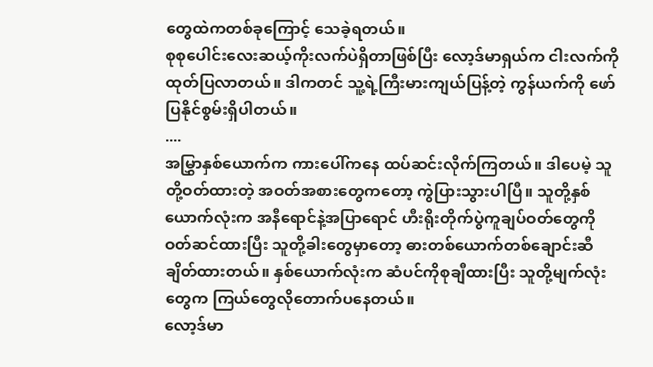တွေထဲကတစ်ခုကြောင့် သေခဲ့ရတယ်။
စုစုပေါင်းလေးဆယ့်ကိုးလက်ပဲရှိတာဖြစ်ပြီး လော့ဒ်မာရှယ်က ငါးလက်ကိုထုတ်ပြလာတယ်။ ဒါကတင် သူ့ရဲ့ကြီးမားကျယ်ပြန့်တဲ့ ကွန်ယက်ကို ဖော်ပြနိုင်စွမ်းရှိပါတယ်။
....
အမြွှာနှစ်ယောက်က ကားပေါ်ကနေ ထပ်ဆင်းလိုက်ကြတယ်။ ဒါပေမဲ့ သူတို့ဝတ်ထားတဲ့ အဝတ်အစားတွေကတော့ ကွဲပြားသွားပါပြီ။ သူတို့နှစ်ယောက်လုံးက အနီရောင်နဲ့အပြာရောင် ဟီးရိုးတိုက်ပွဲကူချပ်ဝတ်တွေကို ဝတ်ဆင်ထားပြီး သူတို့ခါးတွေမှာတော့ ဓားတစ်ယောက်တစ်ချောင်းဆီ ချိတ်ထားတယ်။ နှစ်ယောက်လုံးက ဆံပင်ကိုစုချီထားပြီး သူတို့မျက်လုံးတွေက ကြယ်တွေလိုတောက်ပနေတယ်။
လော့ဒ်မာ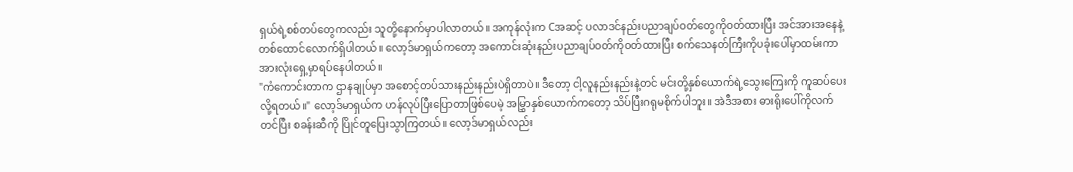ရှယ်ရဲ့စစ်တပ်တွေကလည်း သူတို့နောက်မှာပါလာတယ်။ အကုန်လုံးက Cအဆင့် ပလာဒင်နည်းပညာချပ်ဝတ်တွေကိုဝတ်ထားပြီး အင်အားအနေနဲ့တစ်ထောင်လောက်ရှိပါတယ်။ လော့ဒ်မာရှယ်ကတော့ အကောင်းဆုံးနည်းပညာချပ်ဝတ်ကိုဝတ်ထားပြီး စက်သေနတ်ကြီးကိုပခုံးပေါ်မှာထမ်းကာ အားလုံးရှေ့မှာရပ်နေပါတယ်။
"ကံကောင်းတာက ဌာနချုပ်မှာ အစောင့်တပ်သားနည်းနည်းပဲရှိတာပဲ။ ဒီတော့ ငါ့လူနည်းနည်းနဲ့တင် မင်းတို့နှစ်ယောက်ရဲ့သွေးကြေးကို ကူဆပ်ပေးလို့ရတယ်။" လော့ဒ်မာရှယ်က ဟန်လုပ်ပြီးပြောတာဖြစ်ပေမဲ့ အမြွှာနှစ်ယောက်ကတော့ သိပ်ပြီးဂရုမစိုက်ပါဘူး။ အဲဒီအစား ဓားရိုးပေါ်ကိုလက်တင်ပြီး စခန်းဆီကို ပြိုင်တူပြေးသွာကြတယ်။ လော့ဒ်မာရှယ်လည်း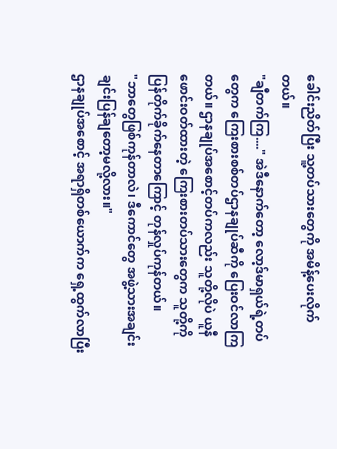ခေါင်းညိတ်ပြီး သူ့တပ်သားတွေကို အမိန့်ပေးလိုက်တယ်။
"ချီတက်ကြ...." အဲဒီနောက်တော့ လော့ဒ်မာရှယ်ရဲ့တပ်တွေက ကြေးစားစစ်တပ်ဌာနချုပ်ဆီကို ပြေးဝင်လာကြတယ်။ ဌာနချုပ်အစောင့်တပ်ကလည်း သူတို့လိုပဲ ယူနီဖောင်းဝတ်ထားတဲ့ ကြေးစားတပ်သားတွေက သူတို့ကိုပြန်တိုက်ခိုက်နေတာကြောင့် တုန်လှုပ်ကုန်တယ်။
"ဘာတွေဖြစ်ကုန်တာလဲ၊ ဒီကောင်တွေ အဖွဲ့သားအချင်းချင်းပြန်ချတော့မလို့လား။"
ဌာနချုပ်အစောင့် အရာရှိတစ်ယောက်က ရှေ့ထွက်လာပြီး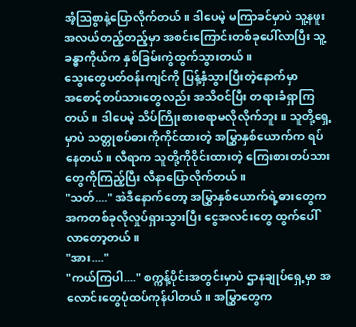အံ့ဩစွာနဲ့ပြောလိုက်တယ်။ ဒါပေမဲ့ မကြာခင်မှာပဲ သူ့နဖူးအလယ်တည့်တည့်မှာ အစင်းကြောင်းတစ်ခုပေါ်လာပြီး သူ့ခန္ဓာကိုယ်က နှစ်ခြမ်းကွဲထွက်သွားတယ်။
သွေးတွေပတ်ဝန်းကျင်ကို ပြန့်နှံသွားပြီးတဲ့နောက်မှာ
အစောင့်တပ်သားတွေလည်း အသိဝင်ပြီး တရားခံရှာကြတယ်။ ဒါပေမဲ့ သိပ်ကြိုးစားစရာမလိုလိုက်ဘူး။ သူတို့ရှေ့မှာပဲ သတ္တုစပ်ဓားကိုကိုင်ထားတဲ့ အမြွှာနှစ်ယောက်က ရပ်နေတယ်။ လီရာက သူတို့ကိုဝိုင်းထားတဲ့ ကြေးစားတပ်သားတွေကိုကြည့်ပြီး လီနာပြောလိုက်တယ်။
"သတ်...." အဲဒီနောက်တော့ အမြွှာနှစ်ယောက်ရဲ့ဓားတွေက အကတစ်ခုလိုလှုပ်ရှားသွားပြီး ငွေအလင်းတွေ ထွက်ပေါ်လာတော့တယ်။
"အား...."
"ကယ်ကြပါ...." စက္ကန့်ပိုင်းအတွင်းမှာပဲ ဌာနချုပ်ရှေ့မှာ အလောင်းတွေပုံထပ်ကုန်ပါတယ်။ အမြွှာတွေက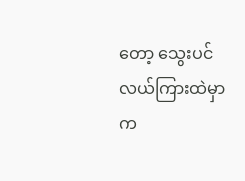တော့ သွေးပင်လယ်ကြားထဲမှာ က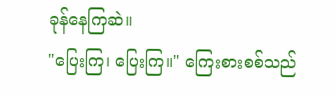ခုန်နေကြဆဲ။
"ပြေးကြ၊ ပြေးကြ။" ကြေးစားစစ်သည်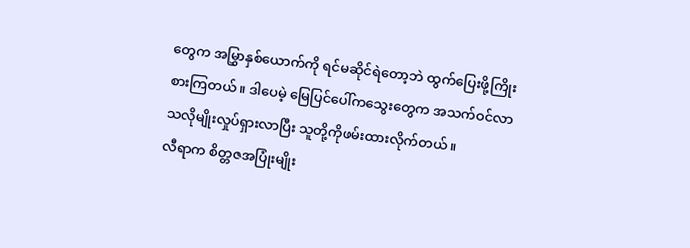တွေက အမြွှာနှစ်ယောက်ကို ရင်မဆိုင်ရဲတော့ဘဲ ထွက်ပြေးဖို့ကြိုးစားကြတယ်။ ဒါပေမဲ့ မြေပြင်ပေါ်ကသွေးတွေက အသက်ဝင်လာသလိုမျိုးလှုပ်ရှားလာပြီး သူတို့ကိုဖမ်းထားလိုက်တယ်။
လီရာက စိတ္တဇအပြုံးမျိုး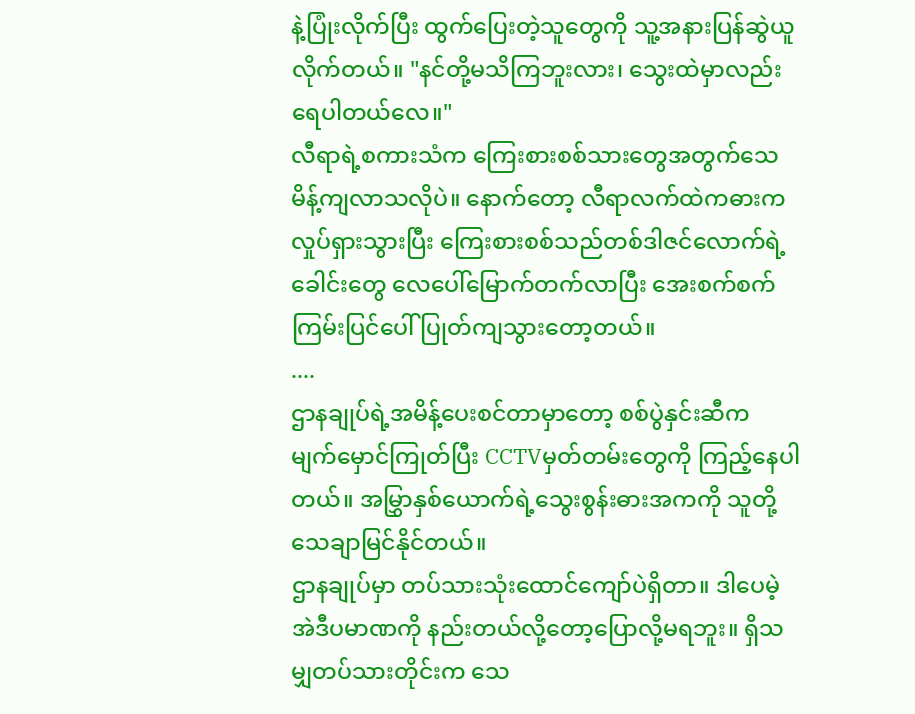နဲ့ပြုံးလိုက်ပြီး ထွက်ပြေးတဲ့သူတွေကို သူ့အနားပြန်ဆွဲယူလိုက်တယ်။ "နင်တို့မသိကြဘူးလား၊ သွေးထဲမှာလည်း ရေပါတယ်လေ။"
လီရာရဲ့စကားသံက ကြေးစားစစ်သားတွေအတွက်သေမိန့်ကျလာသလိုပဲ။ နောက်တော့ လီရာလက်ထဲကဓားက လှုပ်ရှားသွားပြီး ကြေးစားစစ်သည်တစ်ဒါဇင်လောက်ရဲ့ခေါင်းတွေ လေပေါ်မြောက်တက်လာပြီး အေးစက်စက်ကြမ်းပြင်ပေါ် ပြုတ်ကျသွားတော့တယ်။
....
ဌာနချုပ်ရဲ့အမိန့်ပေးစင်တာမှာတော့ စစ်ပွဲနှင်းဆီက မျက်မှောင်ကြုတ်ပြီး CCTVမှတ်တမ်းတွေကို ကြည့်နေပါတယ်။ အမြွှာနှစ်ယောက်ရဲ့သွေးစွန်းဓားအကကို သူတို့သေချာမြင်နိုင်တယ်။
ဌာနချုပ်မှာ တပ်သားသုံးထောင်ကျော်ပဲရှိတာ။ ဒါပေမဲ့ အဲဒီပမာဏကို နည်းတယ်လို့တော့ပြောလို့မရဘူး။ ရှိသမျှတပ်သားတိုင်းက သေ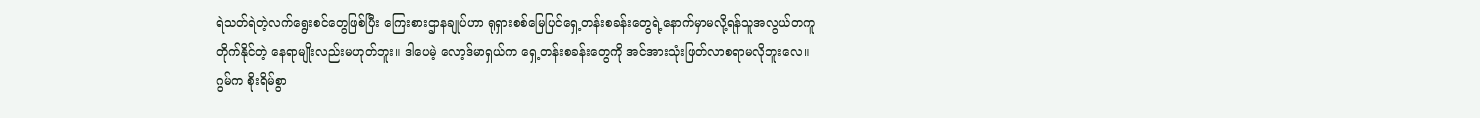ရဲသတ်ရဲတဲ့လက်ရွေးစင်တွေဖြစ်ပြီး ကြေးစားဌာနချုပ်ဟာ ရုရှားစစ်မြေပြင်ရှေ့တန်းစခန်းတွေရဲ့နောက်မှာမလို့ရန်သူအလွယ်တကူတိုက်နိုင်တဲ့ နေရာမျိုးလည်းမဟုတ်ဘူး။ ဒါပေမဲ့ လော့ဒ်မာရှယ်က ရှေ့တန်းစခန်းတွေကို အင်အားသုံးဖြတ်လာစရာမလိုဘူးလေ။
ဂွမ်က စိုးရိမ်စွာ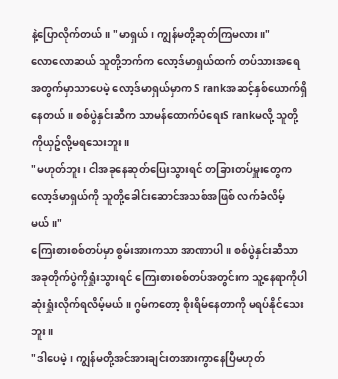နဲ့ပြောလိုက်တယ်။ "မာရှယ်၊ ကျွန်မတို့ဆုတ်ကြမလား။"
လောလောဆယ် သူတို့ဘက်က လော့ဒ်မာရှယ်ထက် တပ်သားအရေအတွက်မှာသာပေမဲ့ လော့ဒ်မာရှယ်မှာက S rankအဆင့်နှစ်ယောက်ရှိနေတယ်။ စစ်ပွဲနှင်းဆီက သာမန်ထောက်ပံရေးS rankမလို့ သူတို့ကိုယှဥ်လို့မရသေးဘူး။
"မဟုတ်ဘူး၊ ငါအခုနေဆုတ်ပြေးသွားရင် တခြားတပ်မှူးတွေက လော့ဒ်မာရှယ်ကို သူတို့ခေါင်းဆောင်အသစ်အဖြစ် လက်ခံလိမ့်မယ်။"
ကြေးစားစစ်တပ်မှာ စွမ်းအားကသာ အာဏာပါ။ စစ်ပွဲနှင်းဆီသာ အခုတိုက်ပွဲကိုရှုံးသွားရင် ကြေးစားစစ်တပ်အတွင်းက သူ့နေရာကိုပါ ဆုံးရှုံးလိုက်ရလိမ့်မယ်။ ဂွမ်ကတော့ စိုးရိမ်နေတာကို မရပ်နိုင်သေးဘူး။
"ဒါပေမဲ့၊ ကျွန်မတို့အင်အားချင်းတအားကွာနေပြီမဟုတ်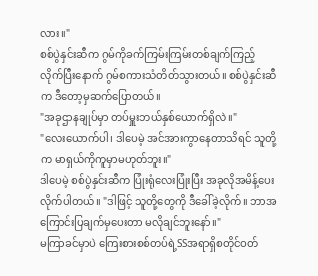လား။"
စစ်ပွဲနှင်းဆီက ဂွမ်ကိုခက်ကြမ်းကြမ်းတစ်ချက်ကြည့်လိုက်ပြီးနောက် ဂွမ်စကားသံတိတ်သွားတယ်။ စစ်ပွဲနှင်းဆီက ဒီတော့မှဆက်ပြောတယ်။
"အခုဌာနချုပ်မှာ တပ်မှူးဘယ်နှစ်ယောက်ရှိလဲ။"
"လေးယောက်ပါ၊ ဒါပေမဲ့ အင်အားကွာနေတာသိရင် သူတို့က မာရှယ်ကိုကူမှာမဟုတ်ဘူး။"
ဒါပေမဲ့ စစ်ပွဲနှင်းဆီက ပြုံးရုံလေးပြုံးပြီး အခုလိုအမိန့်ပေးလိုက်ပါတယ်။ "ဒါဖြင့် သူတို့တွေကို ဒီခေါ်ခဲ့လိုက်။ ဘာအကြောင်းပြချက်မှပေးတာ မလိုချင်ဘူးနော်။"
မကြာခင်မှာပဲ ကြေးစားစစ်တပ်ရဲ့SSအရာရှိစတိုင်ဝတ်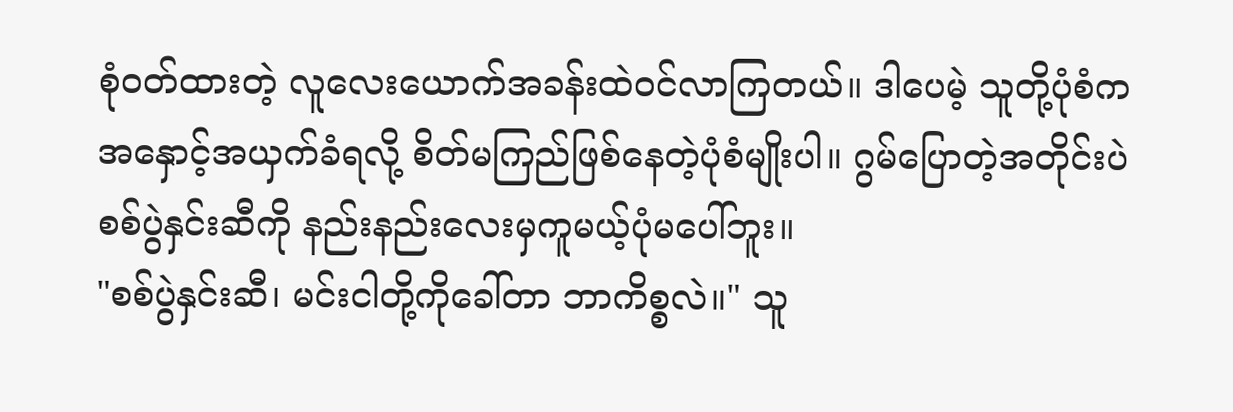စုံဝတ်ထားတဲ့ လူလေးယောက်အခန်းထဲဝင်လာကြတယ်။ ဒါပေမဲ့ သူတို့ပုံစံက အနှောင့်အယှက်ခံရလို့ စိတ်မကြည်ဖြစ်နေတဲ့ပုံစံမျိုးပါ။ ဂွမ်ပြောတဲ့အတိုင်းပဲ စစ်ပွဲနှင်းဆီကို နည်းနည်းလေးမှကူမယ့်ပုံမပေါ်ဘူး။
"စစ်ပွဲနှင်းဆီ၊ မင်းငါတို့ကိုခေါ်တာ ဘာကိစ္စလဲ။" သူ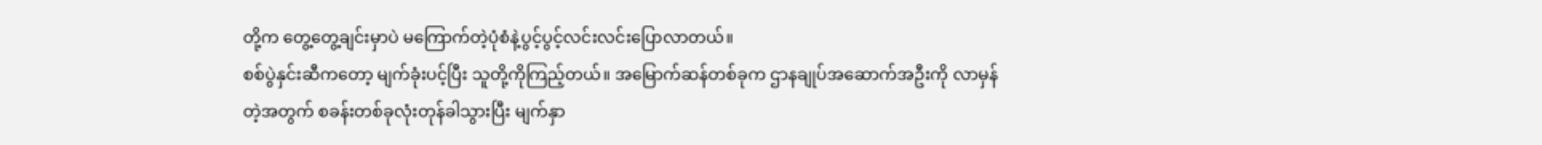တို့က တွေ့တွေ့ချင်းမှာပဲ မကြောက်တဲ့ပုံစံနဲ့ပွင့်ပွင့်လင်းလင်းပြောလာတယ်။
စစ်ပွဲနှင်းဆီကတော့ မျက်ခုံးပင့်ပြီး သူတို့ကိုကြည့်တယ်။ အမြောက်ဆန်တစ်ခုက ဌာနချုပ်အဆောက်အဦးကို လာမှန်တဲ့အတွက် စခန်းတစ်ခုလုံးတုန်ခါသွားပြီး မျက်နှာ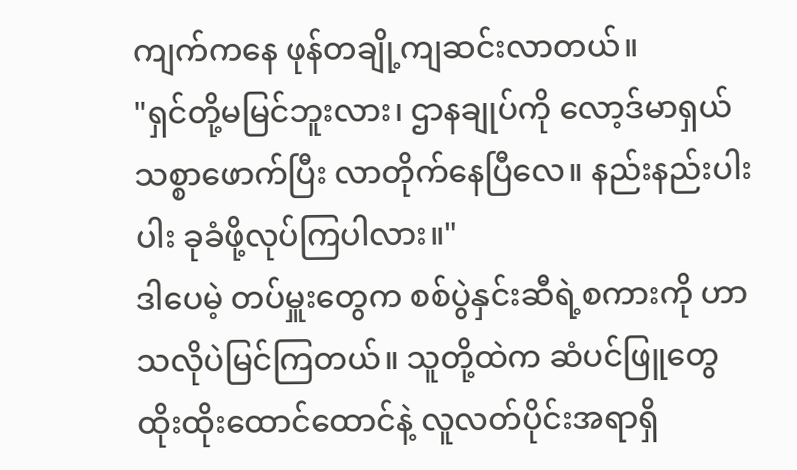ကျက်ကနေ ဖုန်တချို့ကျဆင်းလာတယ်။
"ရှင်တို့မမြင်ဘူးလား၊ ဌာနချုပ်ကို လော့ဒ်မာရှယ်သစ္စာဖောက်ပြီး လာတိုက်နေပြီလေ။ နည်းနည်းပါးပါး ခုခံဖို့လုပ်ကြပါလား။"
ဒါပေမဲ့ တပ်မှူးတွေက စစ်ပွဲနှင်းဆီရဲ့စကားကို ဟာသလိုပဲမြင်ကြတယ်။ သူတို့ထဲက ဆံပင်ဖြူတွေထိုးထိုးထောင်ထောင်နဲ့ လူလတ်ပိုင်းအရာရှိ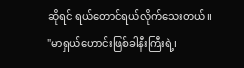ဆိုရင် ရယ်တောင်ရယ်လိုက်သေးတယ်။
"မာရှယ်ဟောင်းဖြစ်ခါနီးကြီးရဲ့၊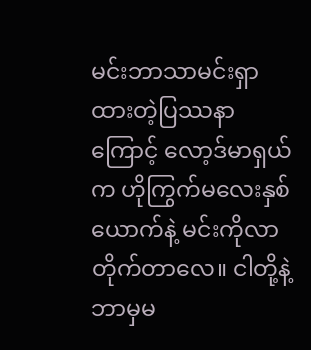မင်းဘာသာမင်းရှာထားတဲ့ပြဿနာကြောင့် လော့ဒ်မာရှယ်က ဟိုကြွက်မလေးနှစ်ယောက်နဲ့ မင်းကိုလာတိုက်တာလေ။ ငါတို့နဲ့ဘာမှမ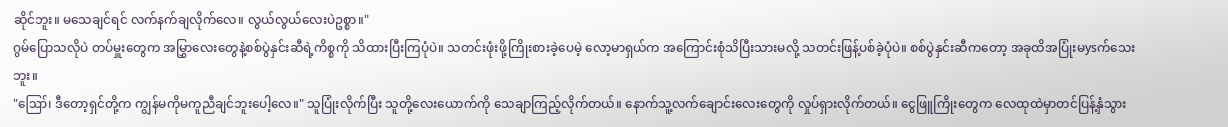ဆိုင်ဘူး။ မသေချင်ရင် လက်နက်ချလိုက်လေ။ လွယ်လွယ်လေးပဲဥစ္စာ။"
ဂွမ်ပြောသလိုပဲ တပ်မှူးတွေက အမြွှာလေးတွေနဲ့စစ်ပွဲနှင်းဆီရဲ့ကိစ္စကို သိထားပြီးကြပုံပဲ။ သတင်းဖုံးဖို့ကြိုးစားခဲ့ပေမဲ့ လော့မာရှယ်က အကြောင်းစုံသိပြီးသားမလို့ သတင်းဖြန့်ပစ်ခဲ့ပုံပဲ။ စစ်ပွဲနှင်းဆီကတော့ အခုထိအပြုံးမysက်သေးဘူး။
"ဪ၊ ဒီတော့ရှင်တို့က ကျွန်မကိုမကူညီချင်ဘူးပေါ့လေ။" သူပြုံးလိုက်ပြီး သူတို့လေးယောက်ကို သေချာကြည့်လိုက်တယ်။ နောက်သူ့လက်ချောင်းလေးတွေကို လှုပ်ရှားလိုက်တယ်။ ငွေဖြူကြိုးတွေက လေထုထဲမှာတင်ပြန့်နှံသွား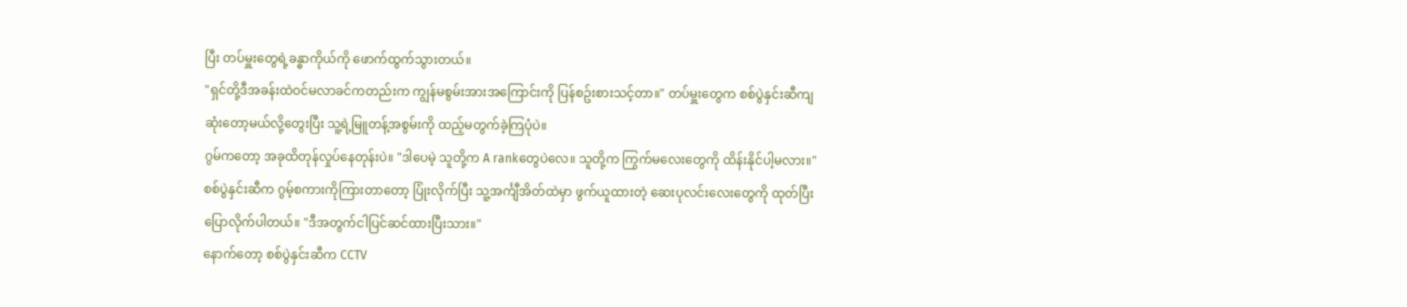ပြီး တပ်မှူးတွေရဲ့ခန္ဓာကိုယ်ကို ဖောက်ထွက်သွားတယ်။
"ရှင်တို့ဒီအခန်းထဲဝင်မလာခင်ကတည်းက ကျွန်မစွမ်းအားအကြောင်းကို ပြန်စဥ်းစားသင့်တာ။" တပ်မှူးတွေက စစ်ပွဲနှင်းဆီကျဆုံးတော့မယ်လို့တွေးပြီး သူ့ရဲ့မြူတန့်အစွမ်းကို ထည့်မတွက်ခဲ့ကြပုံပဲ။
ဂွမ်ကတော့ အခုထိတုန်လှုပ်နေတုန်းပဲ။ "ဒါပေမဲ့ သူတို့က A rankတွေပဲလေ။ သူတို့က ကြွက်မလေးတွေကို ထိန်းနိုင်ပါ့မလား။"
စစ်ပွဲနှင်းဆီက ဂွမ့်စကားကိုကြားတာတော့ ပြုံးလိုက်ပြီး သူ့အင်္ကျီအိတ်ထဲမှာ ဖွက်ယူထားတဲ့ ဆေးပုလင်းလေးတွေကို ထုတ်ပြီးပြောလိုက်ပါတယ်။ "ဒီအတွက်ငါပြင်ဆင်ထားပြီးသား။"
နောက်တော့ စစ်ပွဲနှင်းဆီက CCTV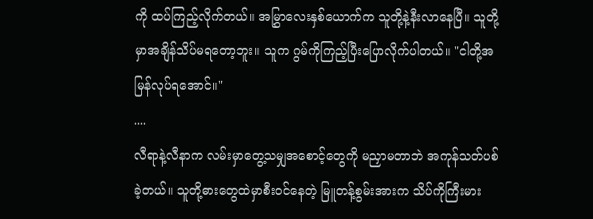ကို ထပ်ကြည့်လိုက်တယ်။ အမြွှာလေးနှစ်ယောက်က သူတို့နဲ့နီးလာနေပြီ။ သူတို့မှာအချိန်သိပ်မရတော့ဘူး။ သူက ဂွမ်ကိုကြည့်ပြီးပြောလိုက်ပါတယ်။ "ငါတို့အမြန်လုပ်ရအောင်။"
....
လီရာနဲ့လီနာက လမ်းမှာတွေ့သမျှအစောင့်တွေကို မညှာမတာဘဲ အကုန်သတ်ပစ်ခဲ့တယ်။ သူတို့ဓားတွေထဲမှာစီးဝင်နေတဲ့ မြူတန့်စွမ်းအားက သိပ်ကိုကြီးမား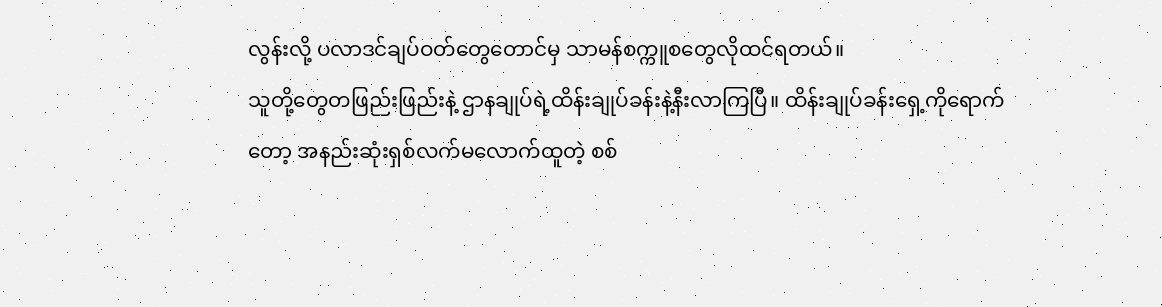လွန်းလို့ ပလာဒင်ချပ်ဝတ်တွေတောင်မှ သာမန်စက္ကူစတွေလိုထင်ရတယ်။
သူတို့တွေတဖြည်းဖြည်းနဲ့ ဌာနချုပ်ရဲ့ထိန်းချုပ်ခန်းနဲ့နီးလာကြပြီ။ ထိန်းချုပ်ခန်းရှေ့ကိုရောက်တော့ အနည်းဆုံးရှစ်လက်မလောက်ထူတဲ့ စစ်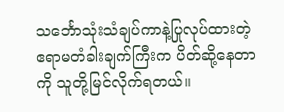သင်္ဘောသုံးသံချပ်ကာနဲ့ပြုလုပ်ထားတဲ့ ဧရာမတံခါးချက်ကြီးက ပိတ်ဆို့နေတာကို သူတို့မြင်လိုက်ရတယ်။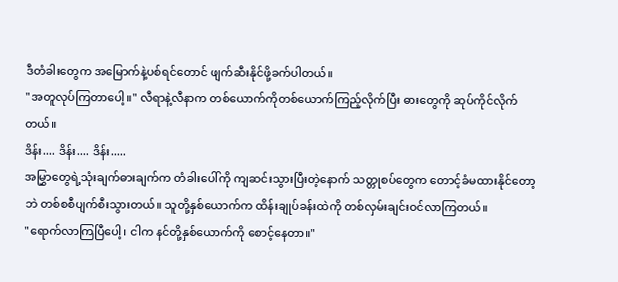ဒီတံခါးတွေက အမြောက်နဲ့ပစ်ရင်တောင် ဖျက်ဆီးနိုင်ဖို့ခက်ပါတယ်။
"အတူလုပ်ကြတာပေါ့။" လီရာနဲ့လီနာက တစ်ယောက်ကိုတစ်ယောက်ကြည့်လိုက်ပြီး ဓားတွေကို ဆုပ်ကိုင်လိုက်တယ်။
ဒိန်း.... ဒိန်း.... ဒိန်း.....
အမြွှာတွေရဲ့သုံးချက်ဓားချက်က တံခါးပေါ်ကို ကျဆင်းသွားပြီးတဲ့နောက် သတ္တုစပ်တွေက တောင့်ခံမထားနိုင်တော့ဘဲ တစ်စစီပျက်စီးသွားတယ်။ သူတို့နှစ်ယောက်က ထိန်းချုပ်ခန်းထဲကို တစ်လှမ်းချင်းဝင်လာကြတယ်။
"ရောက်လာကြပြီပေါ့၊ ငါက နင်တို့နှစ်ယောက်ကို စောင့်နေတာ။"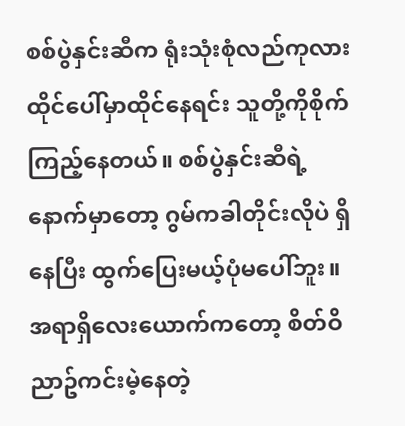စစ်ပွဲနှင်းဆီက ရုံးသုံးစုံလည်ကုလားထိုင်ပေါ်မှာထိုင်နေရင်း သူတို့ကိုစိုက်ကြည့်နေတယ်။ စစ်ပွဲနှင်းဆီရဲ့နောက်မှာတော့ ဂွမ်ကခါတိုင်းလိုပဲ ရှိနေပြီး ထွက်ပြေးမယ့်ပုံမပေါ်ဘူး။ အရာရှိလေးယောက်ကတော့ စိတ်ဝိညာဥ်ကင်းမဲ့နေတဲ့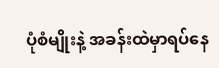ပုံစံမျိုးနဲ့ အခန်းထဲမှာရပ်နေ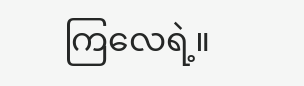ကြလေရဲ့။